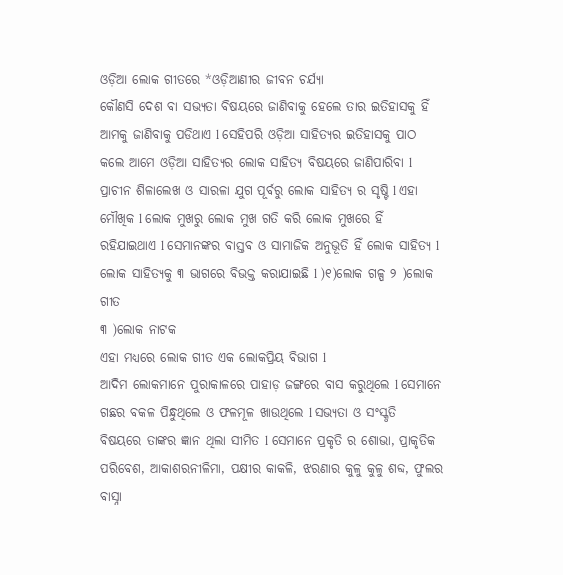ଓଡ଼ିଆ ଲୋକ ଗୀତରେ *ଓଡ଼ିଆଣୀର ଜୀବନ ଚର୍ଯ୍ୟା
କୌଣସି ଦେଶ ବା ସଭ୍ୟତା ବିଷୟରେ ଜାଣିବାକୁ ହେଲେ ତାର ଇତିହାସକୁ ହିଁ ଆମକୁ ଜାଣିବାକୁ ପଡିଥାଏ l ସେହିପରି ଓଡ଼ିଆ ସାହିତ୍ୟର ଇତିହାସକୁ ପାଠ କଲେ ଆମେ ଓଡ଼ିଆ ସାହିତ୍ୟର ଲୋକ ସାହିତ୍ୟ ବିଷୟରେ ଜାଣିପାରିବା l ପ୍ରାଚୀନ ଶିଳାଲେଖ ଓ ସାରଳା ଯୁଗ ପୂର୍ବରୁ ଲୋକ ସାହିତ୍ୟ ର ସୃଷ୍ଟି l ଏହା ମୌଖିକ l ଲୋକ ମୁଖରୁ ଲୋକ ମୁଖ ଗତି କରି ଲୋକ ମୁଖରେ ହିଁ ରହିଯାଇଥାଏ l ସେମାନଙ୍କର ବାସ୍ତବ ଓ ସାମାଜିକ ଅନୁଭୂତି ହିଁ ଲୋକ ସାହିତ୍ୟ l
ଲୋକ ସାହିତ୍ୟକୁ ୩ ଭାଗରେ ବିଭକ୍ତ କରାଯାଇଛି l )୧)ଲୋକ ଗଳ୍ପ ୨ )ଲୋକ ଗୀତ
୩ )ଲୋକ ନାଟକ
ଏହା ମଧ୍ୟରେ ଲୋକ ଗୀତ ଏକ ଲୋକପ୍ରିୟ ବିଭାଗ l
ଆଦିମ ଲୋକମାନେ ପୁରାକାଳରେ ପାହାଡ଼ ଜଙ୍ଗରେ ବାସ କରୁଥିଲେ l ସେମାନେ ଗଛର ବକଳ ପିନ୍ଧୁଥିଲେ ଓ ଫଳମୂଳ ଖାଉଥିଲେ l ସଭ୍ୟତା ଓ ସଂସ୍କୃତି ବିଷୟରେ ତାଙ୍କର ଜ୍ଞାନ ଥିଲା ସୀମିତ l ସେମାନେ ପ୍ରକୃତି ର ଶୋଭା, ପ୍ରାକୃତିକ ପରିବେଶ, ଆକାଶରନୀଳିମା, ପକ୍ଷୀର କାକଳି, ଝରଣାର କୁଳୁ କୁଳୁ ଶବ୍ଦ, ଫୁଲର ବାସ୍ନା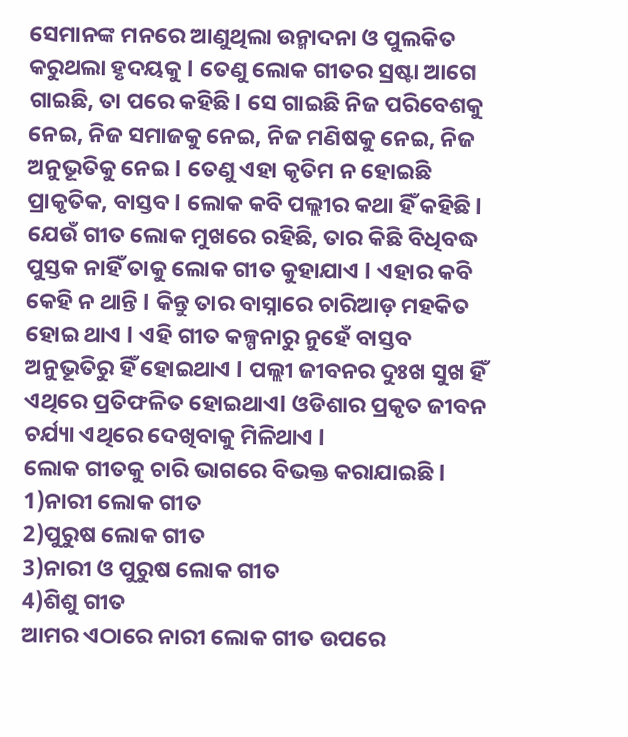ସେମାନଙ୍କ ମନରେ ଆଣୁଥିଲା ଉନ୍ମାଦନା ଓ ପୁଲକିତ କରୁଥଲା ହୃଦୟକୁ l ତେଣୁ ଲୋକ ଗୀତର ସ୍ରଷ୍ଟା ଆଗେ ଗାଇଛି, ତା ପରେ କହିଛି l ସେ ଗାଇଛି ନିଜ ପରିବେଶକୁ ନେଇ, ନିଜ ସମାଜକୁ ନେଇ, ନିଜ ମଣିଷକୁ ନେଇ, ନିଜ ଅନୁଭୂତିକୁ ନେଇ l ତେଣୁ ଏହା କୃତିମ ନ ହୋଇଛି ପ୍ରାକୃତିକ, ବାସ୍ତବ l ଲୋକ କବି ପଲ୍ଲୀର କଥା ହିଁ କହିଛି l ଯେଉଁ ଗୀତ ଲୋକ ମୁଖରେ ରହିଛି, ତାର କିଛି ବିଧିବଦ୍ଧ ପୁସ୍ତକ ନାହିଁ ତାକୁ ଲୋକ ଗୀତ କୁହାଯାଏ l ଏହାର କବି କେହି ନ ଥାନ୍ତି l କିନ୍ତୁ ତାର ବାସ୍ନାରେ ଚାରିଆଡ଼ ମହକିତ ହୋଇ ଥାଏ l ଏହି ଗୀତ କଳ୍ପନାରୁ ନୁହେଁ ବାସ୍ତବ ଅନୁଭୂତିରୁ ହିଁ ହୋଇଥାଏ l ପଲ୍ଲୀ ଜୀବନର ଦୁଃଖ ସୁଖ ହିଁ ଏଥିରେ ପ୍ରତିଫଳିତ ହୋଇଥାଏl ଓଡିଶାର ପ୍ରକୃତ ଜୀବନ ଚର୍ଯ୍ୟା ଏଥିରେ ଦେଖିବାକୁ ମିଳିଥାଏ l
ଲୋକ ଗୀତକୁ ଚାରି ଭାଗରେ ବିଭକ୍ତ କରାଯାଇଛି l
1)ନାରୀ ଲୋକ ଗୀତ
2)ପୁରୁଷ ଲୋକ ଗୀତ
3)ନାରୀ ଓ ପୁରୁଷ ଲୋକ ଗୀତ
4)ଶିଶୁ ଗୀତ
ଆମର ଏଠାରେ ନାରୀ ଲୋକ ଗୀତ ଉପରେ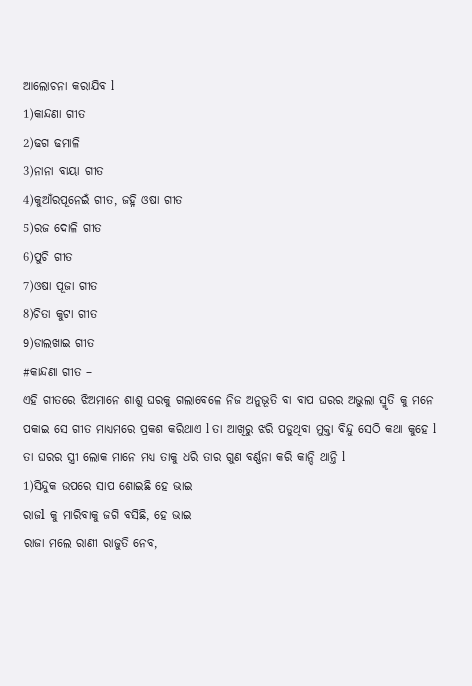ଆଲୋଚନା କରାଯିବ l
1)କାନ୍ଦଣା ଗୀତ
2)ଢଗ ଢମାଳି
3)ନାନା ବାୟା ଗୀତ
4)କୁଆଁରପୂନେଇଁ ଗୀତ, ଜହ୍ନି ଓଷା ଗୀତ
5)ରଜ ଦୋଳି ଗୀତ
6)ପୁଚି ଗୀତ
7)ଓଷା ପୂଜା ଗୀତ
8)ଚିତା କୁଟା ଗୀତ
9)ଡାଲଖାଇ ଗୀତ
#କାନ୍ଦଣା ଗୀତ –
ଏହି ଗୀତରେ ଝିଅମାନେ ଶାଶୁ ଘରକୁ ଗଲାବେଳେ ନିଜ ଅନୁଭୂତି ବା ବାପ ଘରର ଅଭୁଲା ସ୍ମୃତି କୁ ମନେ ପକାଇ ସେ ଗୀତ ମାଧ୍ୟମରେ ପ୍ରକଶ କରିଥାଏ l ତା ଆଖିରୁ ଝରି ପଡୁଥିବା ମୁକ୍ତା ବିନ୍ଦୁ ସେଠି କଥା କୁହେ l ତା ଘରର ସ୍ତ୍ରୀ ଲୋକ ମାନେ ମଧ୍ୟ ତାକୁ ଧରି ତାର ଗୁଣ ବର୍ଣ୍ଣନା କରି କାନ୍ଦି ଥାନ୍ତି l
1)ସିନ୍ଦୁକ ଉପରେ ସାପ ଶୋଇଛି ହେ ଭାଇ
ରାଜl କୁ ମାରିବାକୁ ଜଗି ବସିଛି, ହେ ଭାଇ
ରାଜା ମଲେ ରାଣୀ ରାଜୁତି ନେବ,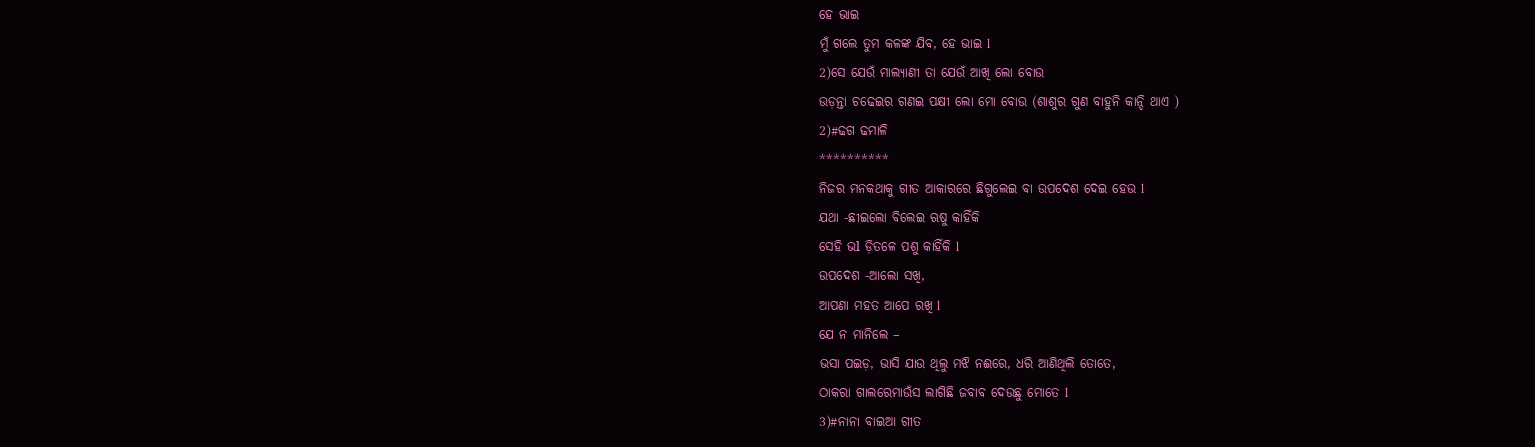ହେ ଭାଇ
ମୁଁ ଗଲେ ତୁମ କଳଙ୍କ ଯିବ, ହେ ଭାଇ l
2)ସେ ଯେଉଁ ମାଲ୍ୟାଣୀ ତା ଯେଉଁ ଆଖି ଲୋ ବୋଉ
ଉଡ଼ନ୍ତା ଚଢେଇର ଗଣଇ ପକ୍ଷୀ ଲୋ ମୋ ବୋଉ (ଶାଶୁର ଗୁଣ ବାହୁନି କାନ୍ଦି ଥାଏ )
2)#ଢଗ ଢମାଳି
**********
ନିଜର ମନକଥାକୁ ଗୀତ ଆକାରରେ ଛିଗୁଲେଇ ବା ଉପଦେଶ ଦେଇ ହେଉ l
ଯଥା -ଛୀଇଲୋ ବିଲେଇ ଋଷୁ କାହିଁକି
ସେହି ଭl ଡ଼ିତଳେ ପଶୁ କାହିଁକି l
ଉପଦେଶ -ଆଲୋ ସଖି,
ଆପଣା ମହତ ଆପେ ରଖି l
ଯେ ନ ମାନିଲେ –
ଭସା ପଇଡ଼, ଭାସି ଯାଉ ଥିଲୁ ମଝି ନଈରେ, ଧରି ଆଣିଥିଲି ତୋତେ,
ଠାକରା ଗାଲରେମାଉଁସ ଲାଗିଛି ଜବାବ ଦେଉଛୁ ମୋତେ l
3)#ନାନା ବାଇଆ ଗୀତ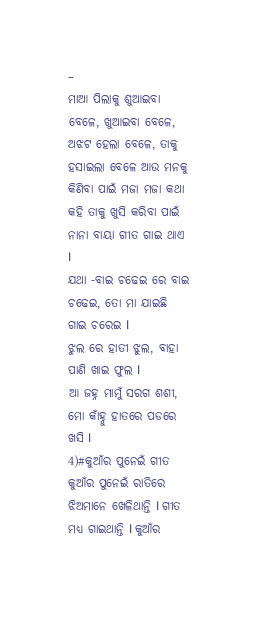–
ମାଆ ପିଲାକୁ ଶୁଆଇବା ବେଳେ, ଖୁଆଇବା ବେଳେ, ଅଝଟ ହେଲା ବେଳେ, ତାକୁ ହସାଇଲା ବେଳେ ଆଉ ମନକୁ କିଣିବା ପାଇଁ ମଜା ମଜା କଥା କହି ତାକୁ ଖୁସି କରିବା ପାଇଁ ନାନା ବାୟା ଗୀତ ଗାଇ ଥାଏ l
ଯଥା -ବାଇ ଚଢେଇ ରେ ବାଇ ଚଢେଇ, ତୋ ମା ଯାଇଛି ଗାଇ ଚରେଇ l
ଝୁଲ ରେ ହାତୀ ଝୁଲ, ବାହା ପାଣି ଖାଇ ଫୁଲ l
ଆ ଜହ୍ନ ମାମୁଁ ସରଗ ଶଶୀ,
ମୋ କାଁହ୍ନୁ ହାତରେ ପଡରେ ଖସି l
4)#କୁଆଁର ପୁନେଇଁ ଗୀତ
କୁଆଁର ପୁନେଇଁ ରାତିରେ ଝିଅମାନେ ଖେଳିଥାନ୍ତି l ଗୀତ ମଧ୍ୟ ଗାଇଥାନ୍ତି l କୁଆଁର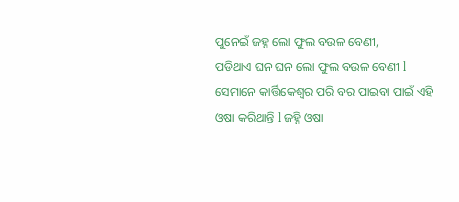ପୁନେଇଁ ଜହ୍ନ ଲୋ ଫୁଲ ବଉଳ ବେଣୀ,
ପଡିଥାଏ ଘନ ଘନ ଲୋ ଫୁଲ ବଉଳ ବେଣୀ l
ସେମାନେ କାର୍ତ୍ତିକେଶ୍ୱର ପରି ବର ପାଇବା ପାଇଁ ଏହି ଓଷା କରିଥାନ୍ତି l ଜହ୍ନି ଓଷା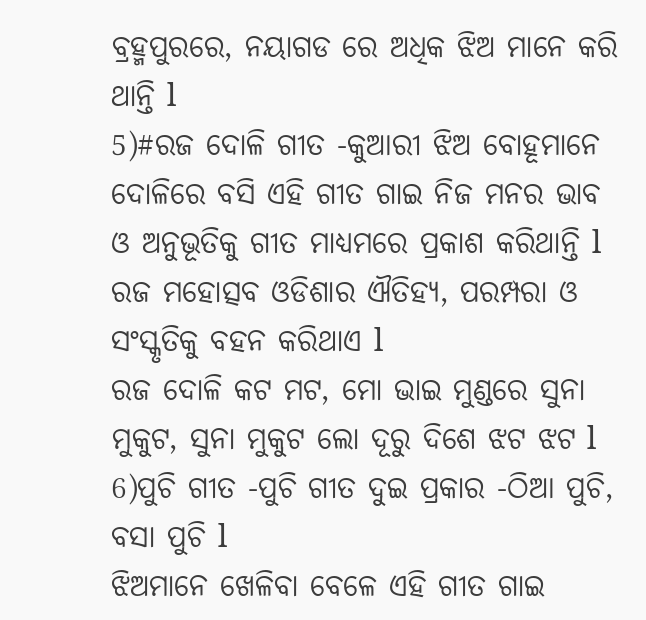ବ୍ରହ୍ମପୁରରେ, ନୟାଗଡ ରେ ଅଧିକ ଝିଅ ମାନେ କରି ଥାନ୍ତି l
5)#ରଜ ଦୋଳି ଗୀତ -କୁଆରୀ ଝିଅ ବୋହୂମାନେ ଦୋଳିରେ ବସି ଏହି ଗୀତ ଗାଇ ନିଜ ମନର ଭାବ ଓ ଅନୁଭୂତିକୁ ଗୀତ ମାଧ୍ୟମରେ ପ୍ରକାଶ କରିଥାନ୍ତି l ରଜ ମହୋତ୍ସବ ଓଡିଶାର ଐତିହ୍ୟ, ପରମ୍ପରା ଓ ସଂସ୍କୃତିକୁ ବହନ କରିଥାଏ l
ରଜ ଦୋଳି କଟ ମଟ, ମୋ ଭାଇ ମୁଣ୍ଡରେ ସୁନା ମୁକୁଟ, ସୁନା ମୁକୁଟ ଲୋ ଦୂରୁ ଦିଶେ ଝଟ ଝଟ l
6)ପୁଚି ଗୀତ -ପୁଚି ଗୀତ ଦୁଇ ପ୍ରକାର -ଠିଆ ପୁଚି, ବସା ପୁଚି l
ଝିଅମାନେ ଖେଳିବା ବେଳେ ଏହି ଗୀତ ଗାଇ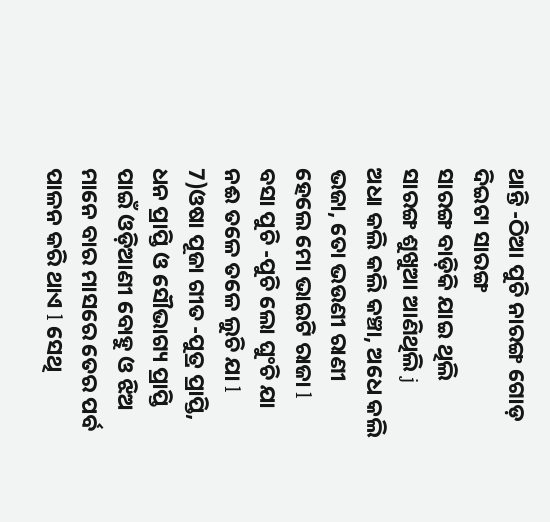ଥାନ୍ତି -ଠିଆ ପୁଚି ନାରଙ୍ଗ ଗୋଡ଼ ଦିଇଟା ସାରଙ୍ଗ
ସାରଙ୍ଗ ବାଡ଼ିକି ଯାଇ ଥିଲି
ସାରଙ୍ଗ ଶୁଖୁଆ ଆଣିଥିଲି j
ଅଧା କଲି କଲି କଞ୍ଚା, ଅଧେ କଲି ଭଜା, ତୋ ଭଉଣୀ ରାଣୀ ହେଲେ ମୋ ଭାଇଟି ରାଜା l
ବସା ପୁଚି -ପୁଚି ଲୋ ଘୁଂଚି ଯା
ନଈ ତଳେ ତଳେ ଲୁଚି ଯା l
7)ଓଷା ପୂଜା ଗୀତ -ପୁତ୍ର ପ୍ରାପ୍ତି, ଧନ ପ୍ରାପ୍ତି ଓ ସୌଭାଗ୍ୟ ପ୍ରାପ୍ତି ପାଇଁ ଓଡ଼ିଆଣୀ ବୋହୁ ଓ ଝିଅ ମାନେ ବାର ମାସରେ ତେର ପର୍ବ ପାଳନ କରି ଥାଏ l ସେଥି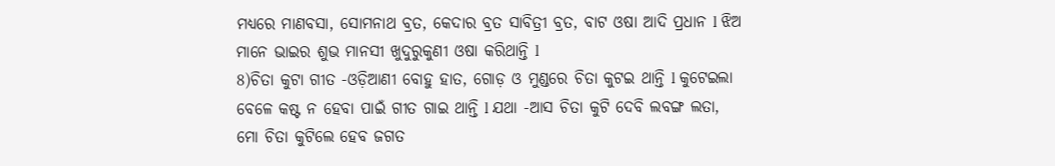ମଧ୍ୟରେ ମାଣବସା, ସୋମନାଥ ବ୍ରତ, କେଦାର ବ୍ରତ ସାବିତ୍ରୀ ବ୍ରତ, ବାଟ ଓଷା ଆଦି ପ୍ରଧାନ l ଝିଅ ମାନେ ଭାଇର ଶୁଭ ମାନସୀ ଖୁଦୁରୁକୁଣୀ ଓଷା କରିଥାନ୍ତି l
8)ଚିତା କୁଟା ଗୀତ -ଓଡ଼ିଆଣୀ ବୋହୁ ହାତ, ଗୋଡ଼ ଓ ମୁଣ୍ଡରେ ଚିତା କୁଟଇ ଥାନ୍ତି l କୁଟେଇଲା ବେଳେ କଷ୍ଟ ନ ହେବା ପାଇଁ ଗୀତ ଗାଇ ଥାନ୍ତି l ଯଥା -ଆସ ଚିତା କୁଟି ଦେବି ଲବଙ୍ଗ ଲତା, ମୋ ଚିତା କୁଟିଲେ ହେବ ଜଗତ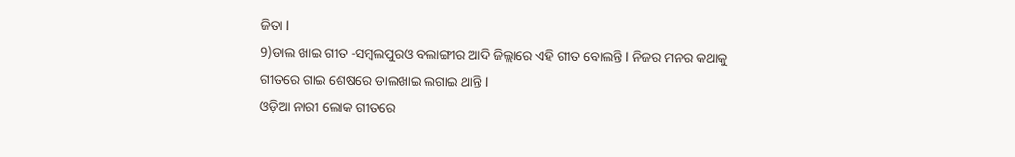ଜିତା l
9)ଡାଲ ଖାଇ ଗୀତ -ସମ୍ବଲପୁରଓ ବଲାଙ୍ଗୀର ଆଦି ଜିଲ୍ଲାରେ ଏହି ଗୀତ ବୋଲନ୍ତି l ନିଜର ମନର କଥାକୁ ଗୀତରେ ଗାଇ ଶେଷରେ ଡାଲଖାଇ ଲଗାଇ ଥାନ୍ତି l
ଓଡ଼ିଆ ନାରୀ ଲୋକ ଗୀତରେ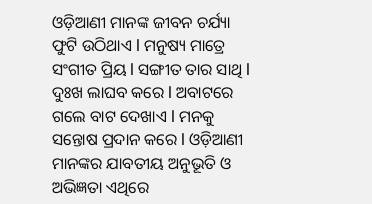ଓଡ଼ିଆଣୀ ମାନଙ୍କ ଜୀବନ ଚର୍ଯ୍ୟା ଫୁଟି ଉଠିଥାଏ l ମନୁଷ୍ୟ ମାତ୍ରେ ସଂଗୀତ ପ୍ରିୟ l ସଙ୍ଗୀତ ତାର ସାଥି l ଦୁଃଖ ଲାଘବ କରେ l ଅବାଟରେ ଗଲେ ବାଟ ଦେଖାଏ l ମନକୁ ସନ୍ତୋଷ ପ୍ରଦାନ କରେ l ଓଡ଼ିଆଣୀ ମାନଙ୍କର ଯାବତୀୟ ଅନୁଭୂତି ଓ ଅଭିଜ୍ଞତା ଏଥିରେ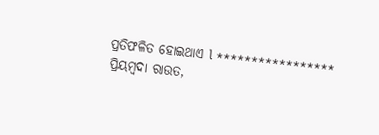ପ୍ରତିଫଳିତ ହୋଇଥାଏ l *****************
ପ୍ରିୟମ୍ବଦା ରାଉତ,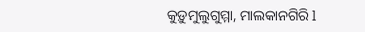କୁଡ଼ୁମୁଲୁଗୁମ୍ମା, ମାଲକାନଗିରି l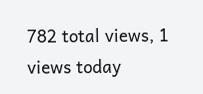782 total views, 1 views today